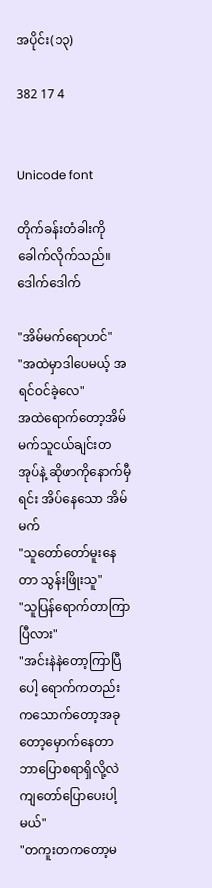အပိုင်း(၁၃)

382 17 4


Unicode font

တိုက်ခန်းတံခါးကို ခေါက်လိုက်သည်။ ဒေါက်ဒေါက်

"အိမ်မက်ရောဟင်"
"အထဲမှာဒါပေမယ့် အရင်ဝင်ခဲ့လေ"
အထဲရောက်တော့အိမ်မက်သူငယ်ချင်းတအုပ်နဲ့ ဆိုဖာကိုနောက်မှီရင်း အိပ်နေသော အိမ်မက်
"သူတော်တော်မူးနေတာ သွန်းဖြိုးသူ"
"သူပြန်ရောက်တာကြာပြီလား"
"အင်းနဲနဲတော့ကြာပြီပေါ့ ရောက်ကတည်းကသောက်တော့အခုတော့မှောက်နေတာ ဘာပြောစရာရှိလို့လဲ ကျတော်ပြောပေးပါ့မယ်"
"တကူးတကတော့မ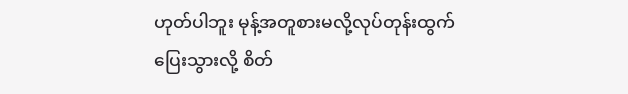ဟုတ်ပါဘူး မုန့်အတူစားမလို့လုပ်တုန်းထွက်ပြေးသွားလို့ စိတ်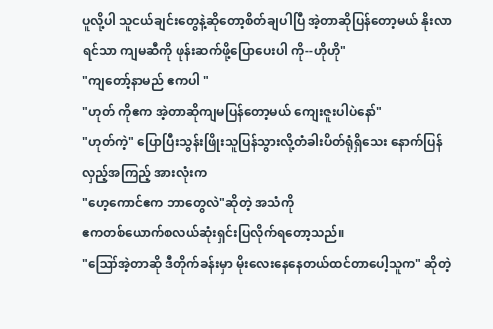ပူလို့ပါ သူငယ်ချင်းတွေနဲ့ဆိုတော့စိတ်ချပါပြီ အဲ့တာဆိုပြန်တော့မယ် နိုးလာရင်သာ ကျမဆီကို ဖုန်းဆက်ဖို့ပြောပေးပါ ကို--ဟိုဟို"
"ကျတော့်နာမည် ဧကပါ "
"ဟုတ် ကိုဧက အဲ့တာဆိုကျမပြန်တော့မယ် ကျေးဇူးပါပဲနော်"
"ဟုတ်ကဲ့" ပြောပြီးသွန်းဖြိုးသူပြန်သွားလို့တံခါးပိတ်ရုံရှိသေး နောက်ပြန်လှည့်အကြည့် အားလုံးက
"ဟေ့ကောင်ဧက ဘာတွေလဲ"ဆိုတဲ့ အသံကို
ဧကတစ်ယောက်စလယ်ဆုံးရှင်းပြလိုက်ရတော့သည်။
"ဪအဲ့တာဆို ဒီတိုက်ခန်းမှာ မိုးလေးနေနေတယ်ထင်တာပေါ့သူက" ဆိုတဲ့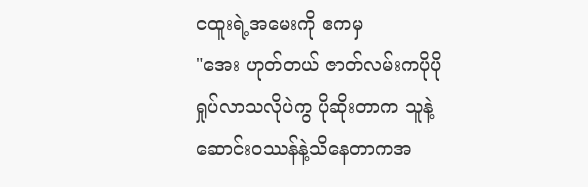ငထူးရဲ့အမေးကို ဧကမှ
"အေး ဟုတ်တယ် ဇာတ်လမ်းကပိုပိုရှုပ်လာသလိုပဲကွ ပိုဆိုးတာက သူနဲ့ဆောင်းဝဿန်နဲ့သိနေတာကအ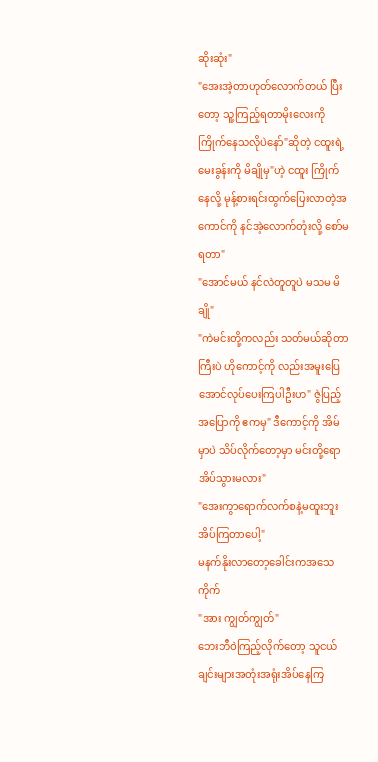ဆိုးဆုံး"
"အေးအဲ့တာဟုတ်လောက်တယ် ပြီးတော့ သူ့ကြည့်ရတာမိုးလေးကို ကြိုက်နေသလိုပဲနော်"ဆိုတဲ့ ငထူးရဲ့ မေးခွန်းကို မိချိုမှ"ဟဲ့ ငထူး ကြိုက်နေလို့ မုန့်စားရင်းထွက်ပြေးလာတဲ့အကောင်ကို နင်အဲ့လောက်တုံးလို့ စော်မရတာ"
"အောင်မယ် နင်လဲတူတူပဲ မသမ မိချို"
"ကဲမင်းတို့ကလည်း သတ်မယ်ဆိုတာကြီးပဲ ဟိုကောင့်ကို လည်းအမူးပြေအောင်လုပ်ပေးကြပါဦးဟ" ဇွဲပြည့်အပြောကို ဧကမှ" ဒီကောင့်ကို အိမ်မှာပဲ သိပ်လိုက်တော့မှာ မင်းတို့ရော အိပ်သွားမလား"
"အေးကွာရောက်လက်စနဲ့မထူးဘူး အိပ်ကြတာပေါ့"
မနက်နိုးလာတော့ခေါင်းကအသေကိုက်
"အား ကျွတ်ကျွတ်"
ဘေးဘီဝဲကြည့်လိုက်တော့ သူငယ်ချင်းများအတုံးအရုံးအိပ်နေကြ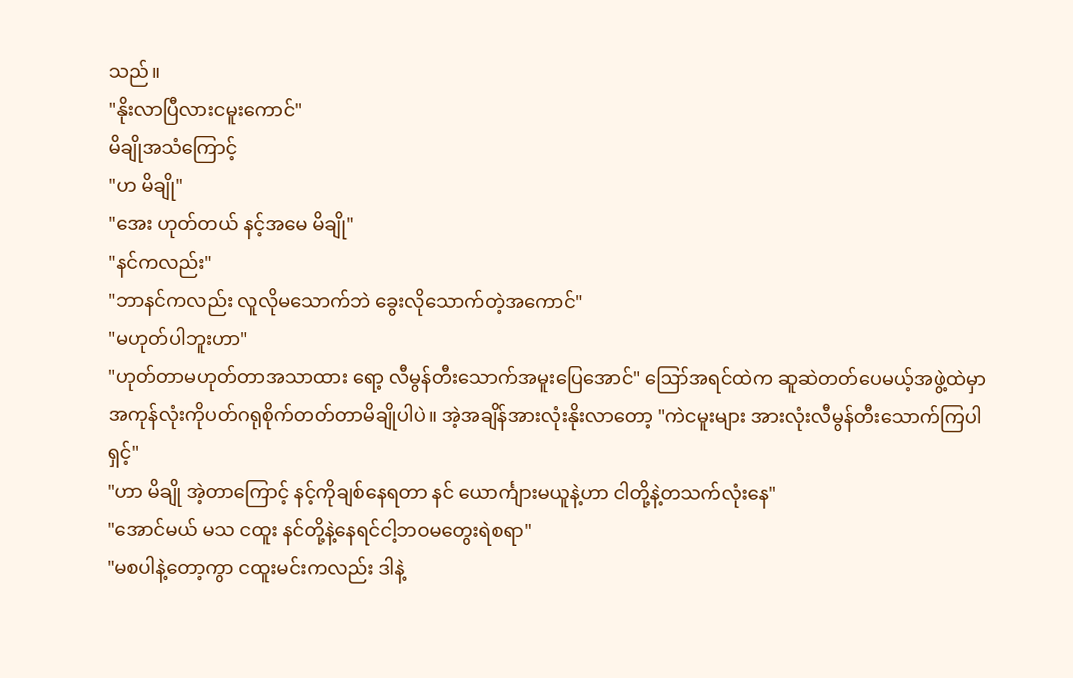သည်။
"နိုးလာပြီလားငမူးကောင်"
မိချိုအသံကြောင့်
"ဟ မိချို"
"အေး ဟုတ်တယ် နင့်အမေ မိချို"
"နင်ကလည်း"
"ဘာနင်ကလည်း လူလိုမသောက်ဘဲ ခွေးလိုသောက်တဲ့အကောင်"
"မဟုတ်ပါဘူးဟာ"
"ဟုတ်တာမဟုတ်တာအသာထား ရော့ လီမွန်တီးသောက်အမူးပြေအောင်" ဪအရင်ထဲက ဆူဆဲ‌တတ်ပေမယ့်အဖွဲ့ထဲမှာ အကုန်လုံးကိုပတ်ဂရုစိုက်တတ်တာမိချိုပါပဲ။ အဲ့အချိန်အားလုံးနိုးလာတော့ "ကဲငမူးများ အားလုံးလီမွန်တီးသောက်ကြပါရှင့်"
"ဟာ မိချို အဲ့တာကြောင့် နင့်ကိုချစ်နေရတာ နင် ယောင်္ကျားမယူနဲ့ဟာ ငါတို့နဲ့တသက်လုံးနေ"
"အောင်မယ် မသ ငထူး နင်တို့နဲ့နေရင်ငါ့ဘဝမတွေးရဲစရာ"
"မစပါနဲ့တော့ကွာ ငထူးမင်းကလည်း ဒါနဲ့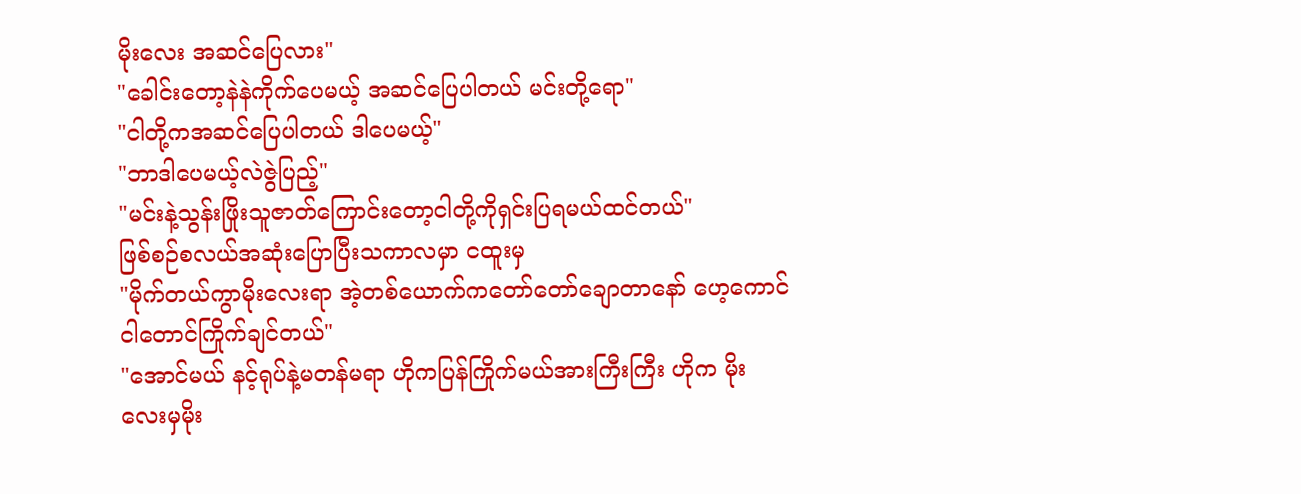မိုးလေး အဆင်ပြေလား"
"ခေါင်းတော့နဲနဲကိုက်ပေမယ့် အဆင်ပြေပါတယ် မင်းတို့ရော"
"ငါတို့ကအဆင်ပြေပါတယ် ဒါပေမယ့်"
"ဘာဒါပေမယ့်လဲဇွဲပြည့်"
"မင်းနဲ့သွန်းဖြိုးသူဇာတ်ကြောင်းတော့ငါတို့ကိုရှင်းပြရမယ်ထင်တယ်"
ဖြစ်စဉ်စလယ်အဆုံးပြောပြီးသကာလမှာ ငထူးမှ
"မိုက်တယ်ကွာမိုးလေးရာ အဲ့တစ်ယောက်ကတော်တော်ချောတာနော် ဟေ့ကောင် ငါတောင်ကြိုက်ချင်တယ်"
"အောင်မယ် နင့်ရုပ်နဲ့မတန်မရာ ဟိုကပြန်ကြိုက်မယ်အားကြီးကြီး ဟိုက မိုးလေးမှမိုး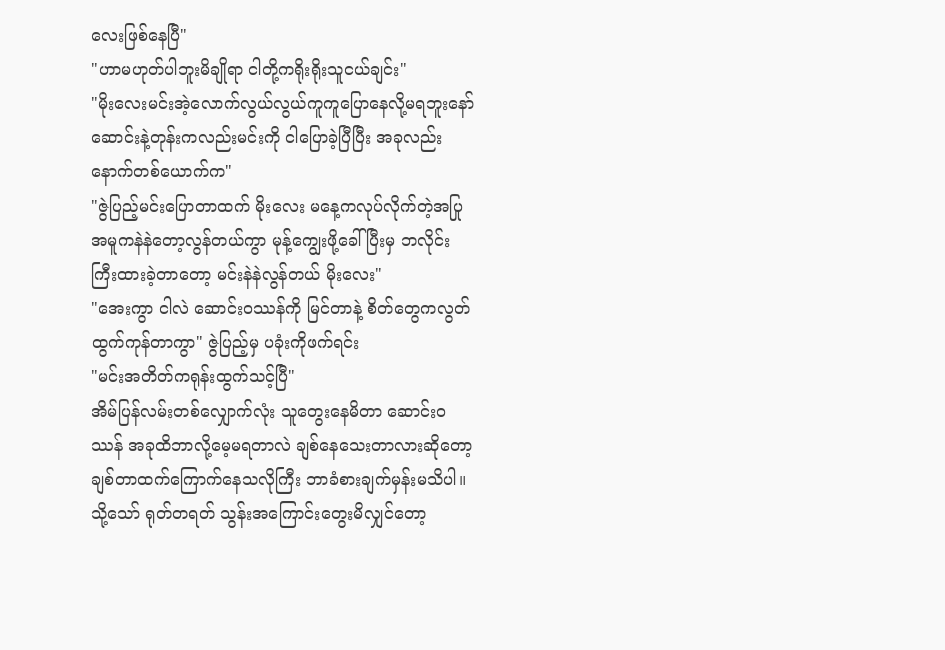လေးဖြစ်နေပြီ"
"ဟာမဟုတ်ပါဘူးမိချိုရာ ငါတို့ကရိုးရိုးသူငယ်ချင်း"
"မိုးလေးမင်းအဲ့လောက်လွယ်လွယ်ကူကူပြောနေလို့မရဘူးနော် ဆောင်းနဲ့တုန်းကလည်းမင်းကို ငါပြောခဲ့ပြီပြီး အခုလည်းနောက်တစ်ယောက်က"
"ဇွဲပြည့်မင်းပြောတာထက် မိုးလေး မနေ့ကလုပ်လိုက်တဲ့အပြုအမူကနဲနဲတော့လွန်တယ်ကွာ မုန့်ကျွေးဖို့ခေါ်ပြီးမှ ဘလိုင်းကြီးထားခဲ့တာတော့ မင်းနဲနဲလွန်တယ် မိုးလေး"
"အေးကွာ ငါလဲ ဆောင်းဝဿန်ကို မြင်တာနဲ့ စိတ်တွေကလွတ်ထွက်ကုန်တာကွာ" ဇွဲပြည့်မှ ပခုံးကိုဖက်ရင်း
"မင်းအတိတ်ကရုန်းထွက်သင့်ပြီ"
အိမ်ပြန်လမ်းတစ်လျှောက်လုံး သူတွေးနေမိတာ ဆောင်းဝဿန် အခုထိဘာလို့မေ့မရတာလဲ ချစ်နေသေးတာလားဆိုတော့ ချစ်‌တာထက်ကြောက်နေသလိုကြီး ဘာခံစားချက်မှန်းမသိပါ။ သို့သော် ရုတ်တရတ် သွန်းအကြောင်းတွေးမိလျှင်တော့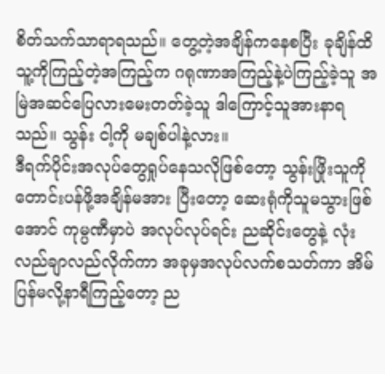စိတ်သက်သာရာရသည်။ တွေ့တဲ့အချိန်ကနေစပြီး ခုချိန်ထိ သူ့ကိုကြည့်တဲ့အကြည့်က ဂရုဏာအကြည့်နဲ့ပဲကြည့်ခဲ့သူ အမြဲအဆင်ပြေလားမေးတတ်ခဲ့သူ ဒါကြောင့်သူအားနာရသည်။ သွန်း ငါ့ကို မချစ်ပါနဲ့လား။
ဒီရက်ပိုင်းအလုပ်တွေရှုပ်နေသလိုဖြစ်တော့ သွန်းဖြိုးသူကိုတောင်းပန်ဖို့အချိန်မအား ပြီးတော့ ဆေးရုံကိုသူမသွားဖြစ်အောင် ကုမ္ပဏီမှာပဲ အလုပ်လုပ်ရင်း ညဆိုင်းတွေနဲ့ လုံးလည်ချာလည်လိုက်ကာ အခုမှအလုပ်လက်စသတ်ကာ အိမ်ပြန်မလို့နာရီကြည့်တော့ ည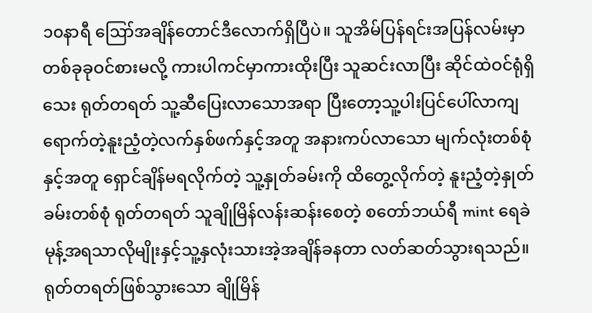၁၀နာရီ ဪအချိန်တောင်ဒီလောက်ရှိပြီပဲ။ သူအိမ်ပြန်ရင်းအပြန်လမ်းမှာ တစ်ခုခုဝင်စားမလို့ ကားပါကင်မှာကားထိုးပြီး သူဆင်းလာပြီး ဆိုင်ထဲဝင်ရုံရှိသေး ရုတ်တရတ် သူ့ဆီပြေးလာသောအရာ ပြီးတော့သူ့ပါးပြင်ပေါ်လာကျရောက်တဲ့နူးညံ့တဲ့လက်နှစ်ဖက်နှင့်အတူ အနားကပ်လာသော မျက်လုံးတစ်စုံနှင့်အတူ ရှောင်ချိန်မရလိုက်တဲ့ သူ့နှုတ်ခမ်းကို ထိတွေ့လိုက်တဲ့ နူးညံ့တဲ့နှုတ်ခမ်းတစ်စုံ ရုတ်တရတ် သူချိုမြိန်လန်းဆန်းစေတဲ့ စတော်ဘယ်ရီ mint ရေခဲမုန့်အရသာလိုမျိုးနှင့်သူ့နှလုံးသားအဲ့အချိန်ခနတာ လတ်ဆတ်သွားရသည်။ ရုတ်တရတ်ဖြစ်‌သွားသော ချိုမြိန်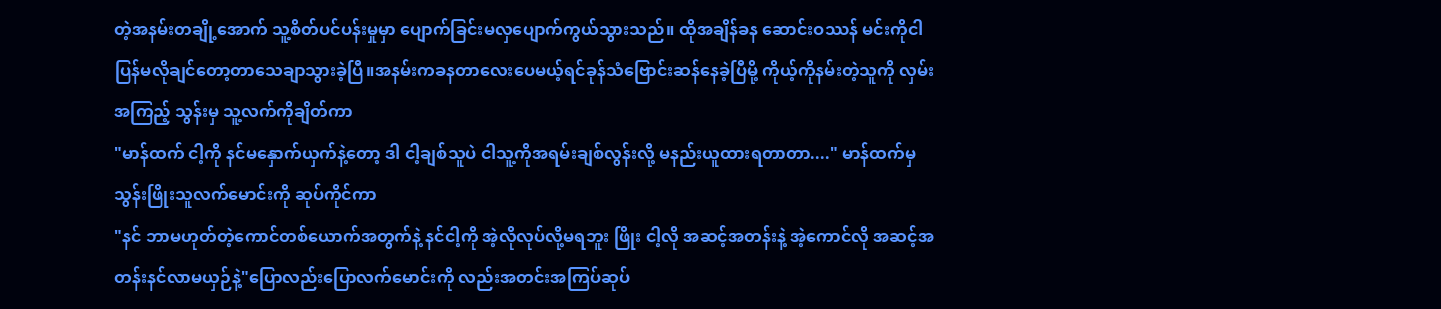တဲ့အနမ်းတချို့အောက် သူ့စိတ်ပင်ပန်းမှုမှာ ပျောက်ခြင်းမလှပျောက်ကွယ်သွားသည်။ ထိုအချိန်ခန ဆောင်းဝဿန် မင်းကိုငါပြန်မလိုချင်တော့တာသေချာသွားခဲ့ပြီ။အနမ်းကခနတာလေးပေမယ့်ရင်ခုန်သံဗြောင်းဆန်နေခဲ့ပြီမို့ ကိုယ့်ကိုနမ်းတဲ့သူကို လှမ်းအကြည့် သွန်းမှ သူ့လက်ကိုချိတ်ကာ
"မာန်ထက် ငါ့ကို နင်မနှောက်ယှက်နဲ့တော့ ဒါ ငါ့ချစ်သူပဲ ငါသူ့ကိုအရမ်းချစ်လွန်းလို့ မနည်းယူထားရတာတာ...." မာန်ထက်မှ သွန်းဖြိုးသူလက်မောင်းကို ဆုပ်ကိုင်ကာ
"နင် ဘာမဟုတ်တဲ့ကောင်တစ်ယောက်အတွက်နဲ့ နင်ငါ့ကို အဲ့လိုလုပ်လို့မရဘူး ဖြိုး ငါ့လို အဆင့်အတန်းနဲ့ အဲ့ကောင်လို အဆင့်အတန်းနင်လာမယှဉ်နဲ့"ပြောလည်းပြောလက်မောင်းကို လည်းအတင်းအကြပ်ဆုပ်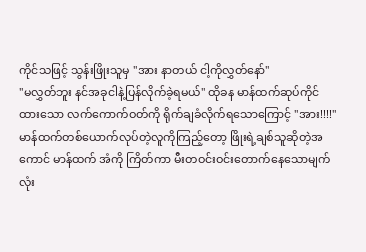ကိုင်သဖြင့် သွန်းဖြိုးသူမှ "အား နာတယ် ငါ့ကိုလွှတ်နော်"
"မလွှတ်ဘူး နင်အခုငါနဲ့ပြန်လိုက်ခဲ့ရမယ်" ထိုခန မာန်ထက်ဆုပ်ကိုင်ထားသော လက်ကောက်ဝတ်ကို ရိုက်ချခံလိုက်ရသောကြောင့် "အား!!!!" မာန်ထက်တစ်ယောက်လုပ်တဲ့လူကိုကြည့်တော့ ဖြိုးရဲ့ချစ်သူဆိုတဲ့အကောင် မာန်ထက် အံကို ကြိတ်ကာ မီးတဝင်းဝင်းတောက်နေသောမျက်လုံး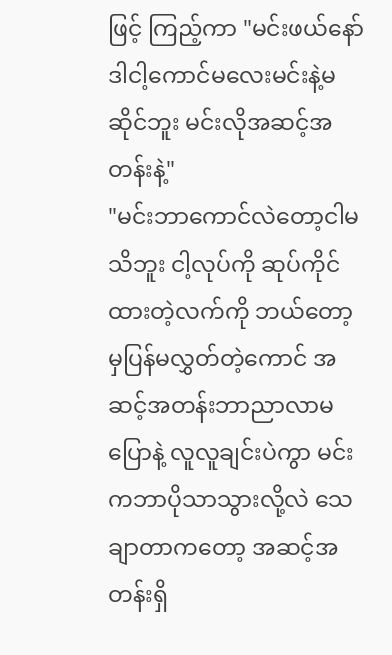ဖြင့် ကြည့်ကာ "မင်းဖယ်နော် ဒါငါ့ကောင်မလေးမင်းနဲ့မဆိုင်ဘူး မင်းလိုအဆင့်အတန်းနဲ့"
"မင်းဘာကောင်လဲတော့ငါမသိဘူး ငါ့လုပ်ကို ဆုပ်ကိုင်ထားတဲ့လက်ကို ဘယ်တော့မှပြန်မလွှတ်တဲ့ကောင် အဆင့်အတန်းဘာညာလာမပြောနဲ့ လူလူချင်းပဲကွာ မင်းကဘာပိုသာသွားလို့လဲ သေချာတာကတော့ အဆင့်အတန်းရှိ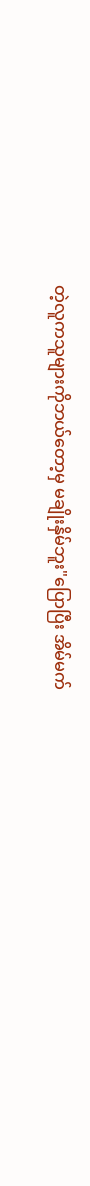တဲ့လူကသူများကိုဘယ်တော့မှ မချိုးနှိမ်ဘူး"ပြောပြီး အိမ်မက်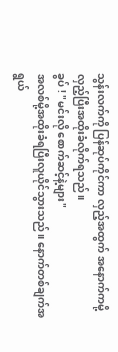သွန်းလက်ကို ပြန်ဆုပ်ကိုင်ကာ လှည့်အထွက် အနောက်ကမို့ လှည့်ပြီးအထိုးခံလိုက်ရသည်။
ခွပ် ! "မင်းလို စောက်ဆင့်နဲ့များ"
အလစ်မို့အထိုးခံရပြီးလူယိုင်သွားသည်။ နောက်တစ်ချက်အရွယ်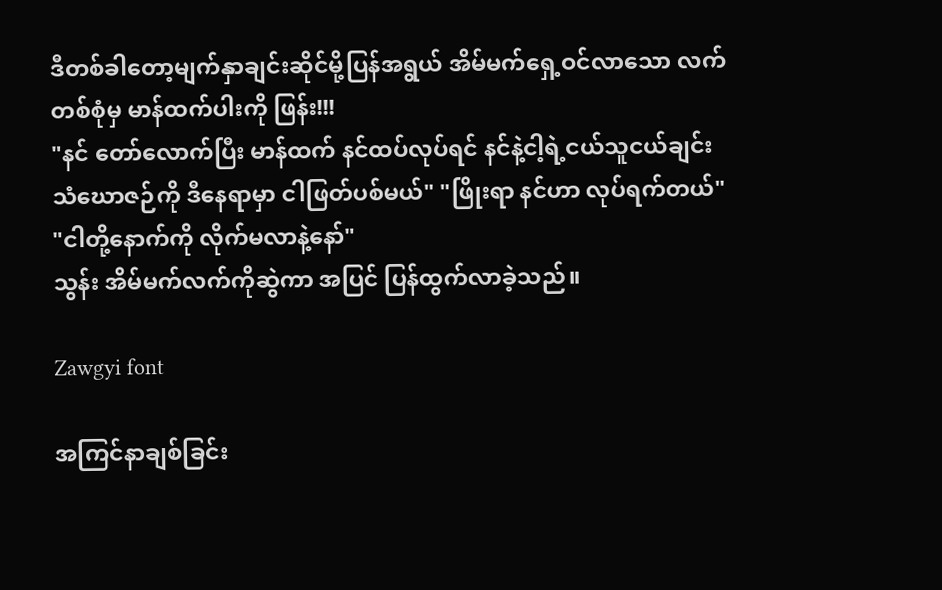ဒီတစ်ခါတော့မျက်နှာချင်းဆိုင်မို့ပြန်အရွယ် အိမ်မက်ရှေ့ဝင်လာသော လက်တစ်စုံမှ မာန်ထက်ပါးကို ဖြန်း!!!
"နင် တော်လောက်ပြီး မာန်ထက် နင်ထပ်လုပ်ရင် နင်နဲ့ငါ့ရဲ့ငယ်သူငယ်ချင်း သံဃောဇဉ်ကို ဒီနေရာမှာ ငါဖြတ်ပစ်မယ်" "ဖြိုးရာ နင်ဟာ လုပ်ရက်တယ်"
"ငါတို့နောက်ကို လိုက်မလာနဲ့နော်"
သွန်း အိမ်မက်လက်ကိုဆွဲကာ အပြင် ပြန်ထွက်လာခဲ့သည်။

Zawgyi font

အကြင်နာချစ်ခြင်း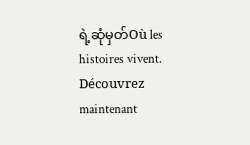ရဲ့ဆုံမှတ်Où les histoires vivent. Découvrez maintenant